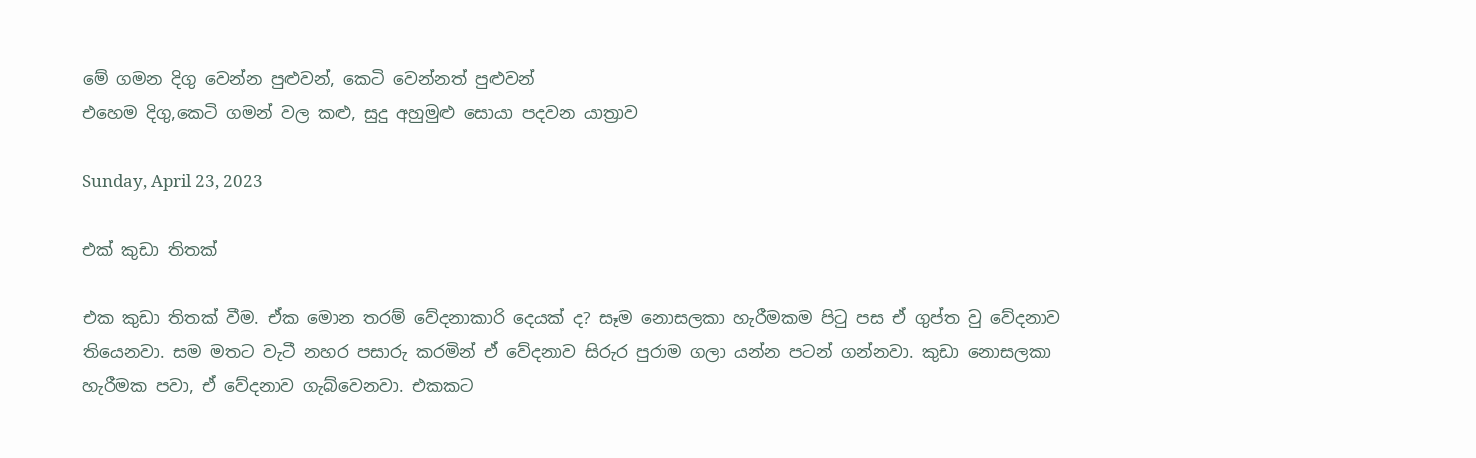මේ ගමන දිගු වෙන්න පුළුවන්, කෙටි වෙන්නත් පුළුවන්
එහෙම දිගු,කෙටි ගමන් වල කළු, සුදු අහුමුළු සොයා පදවන යාත්‍රාව

Sunday, April 23, 2023

එක් කුඩා තිතක්

එක කුඩා තිතක් වීම. ඒක මොන තරම් වේදනාකාරි දෙයක් ද? සෑම නොසලකා හැරීමකම පිටු පස ඒ ගුප්ත වු වේදනාව තියෙනවා. සම මතට වැටී නහර පසාරු කරමින් ඒ වේදනාව සිරුර පුරාම ගලා යන්න පටන් ගන්නවා. කුඩා නොසලකා හැරීමක පවා, ඒ වේදනාව ගැබ්වෙනවා. එකකට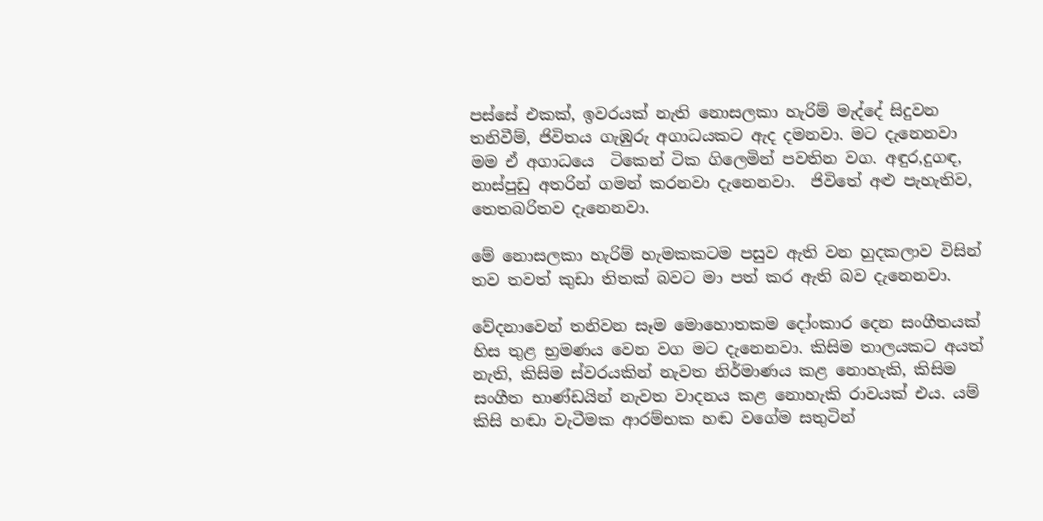පස්සේ එකක්, ඉවරයක් නැති නොසලකා හැරිම් මැද්දේ සිදුවන තනිවීම්, ජිවිතය ගැඹුරු අගාධයකට ඇද දමනවා. මට දැනෙනවා මම ඒ අගාධයෙ  ටිකෙන් ටික ගිලෙමින් පවතින වග. අඳුර,දුගඳ,  නාස්පුඩු අතරින් ගමන් කරනවා දැනෙනවා.  ජිවිතේ අළු පැහැතිව, තෙතබරිතව දැනෙනවා.

මේ නොසලකා හැරිම් හැමකකටම පසුව ඇති වන හුදකලාව විසින් තව තවත් කුඩා තිතක් බවට මා පත් කර ඇති බව දැනෙනවා.

වේදනාවෙන් තනිවන සෑම මොහොතකම දෝංකාර දෙන සංගීතයක් හිස තුළ භ්‍රමණය වෙන වග මට දැනෙනවා. කිසිම තාලයකට අයත් නැති, කිසිම ස්වරයකින් නැවත නිර්මාණය කළ නොහැකි, කිසිම සංගීත භාණ්ඩයින් නැවත වාදනය කළ නොහැකි රාවයක් එය. යම් කිසි හඬා වැටීමක ආරම්භක හඬ වගේම සතුටින්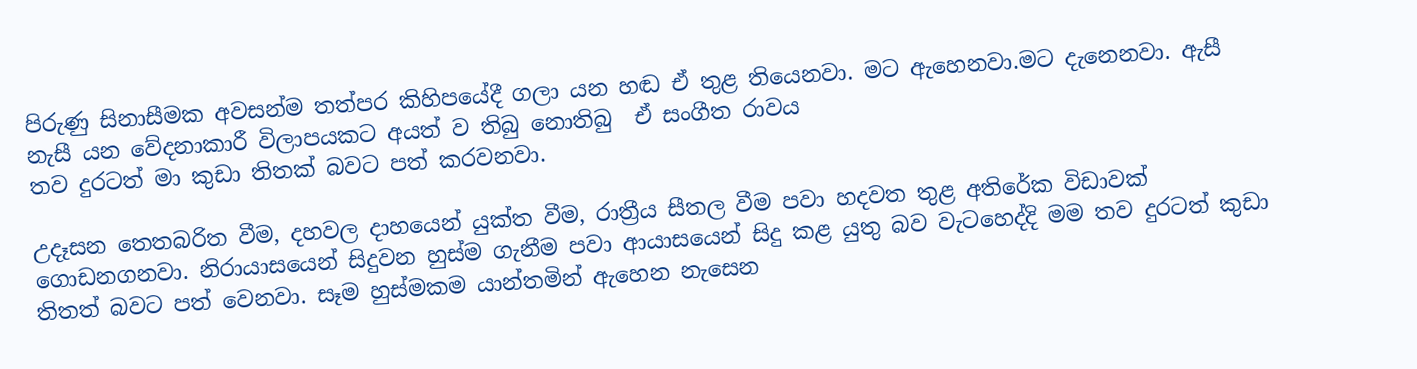පිරුණු සිනාසීමක අවසන්ම තත්පර කිහිපයේදී ගලා යන හඬ ඒ තුළ තියෙනවා. මට ඇහෙනවා.මට දැනෙනවා. ඇසී නැසී යන වේදනාකාරී විලාපයකට අයත් ව තිබු නොතිබු  ඒ සංගීත රාවය
තව දුරටත් මා කුඩා තිතක් බවට පත් කරවනවා.

උදෑසන තෙතබරිත වීම, දහවල දාහයෙන් යුක්ත වීම, රාත්‍රීය සීතල වීම පවා හදවත තුළ අතිරේක විඩාවක් ගොඩනගනවා. නිරායාසයෙන් සිදුවන හුස්ම ගැනීම පවා ආයාසයෙන් සිදු කළ යුතු බව වැටහෙද්දි මම තව දුරටත් කුඩා තිතත් බවට පත් වෙනවා. සෑම හුස්මකම යාන්තමින් ඇහෙන නැසෙන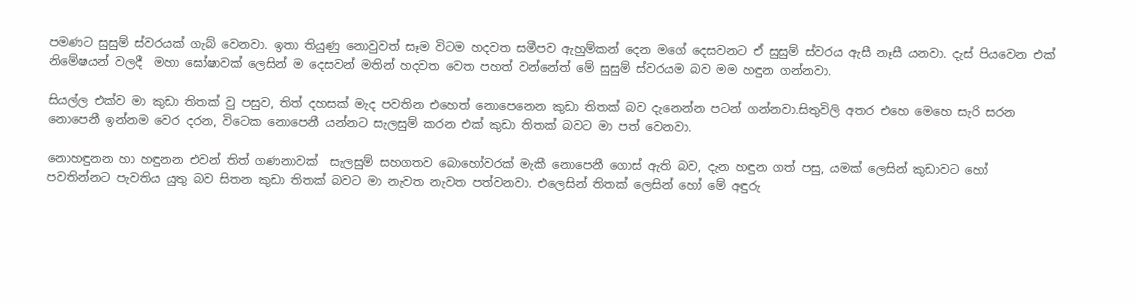පමණට සුසුම් ස්වරයක් ගැබ් වෙනවා. ඉතා තියුණු නොවුවත් සෑම විටම හදවත සමීපව ඇහුම්කන් දෙන මගේ දෙසවනට ඒ සුසුම් ස්වරය ඇසී නෑසී යනවා. දැස් පියවෙන එක්  නිමේෂයන් වලදී  මහා ඝෝෂාවක් ලෙසින් ම දෙසවන් මතින් හදවත වෙත පහත් වන්නේත් මේ සුසුම් ස්වරයම බව මම හඳුන ගන්නවා.

සියල්ල එක්ව මා කුඩා තිතක් වු පසුව, තිත් දහසක් මැද පවතින එහෙත් නොපෙනෙන කුඩා තිතක් බව දැනෙන්න පටන් ගන්නවා.සිතුවිලි අතර එහෙ මෙහෙ සැරි සරන නොපෙනී ඉන්නම වෙර දරන, විටෙක නොපෙනී යන්නට සැලසුම් කරන එක් කුඩා තිතක් බවට මා පත් වෙනවා.

නොහඳුනන හා හඳුනන එවන් තිත් ගණනාවක්  සැලසුම් සහගතව බොහෝවරක් මැකී නොපෙනී ගොස් ඇති බව, දැන හඳුන ගත් පසු, යමක් ලෙසින් කුඩාවට හෝ පවතින්නට පැවතිය යුතු බව සිතන කුඩා තිතක් බවට මා නැවත නැවත පත්වනවා. එලෙසින් තිතක් ලෙසින් හෝ මේ අඳුරු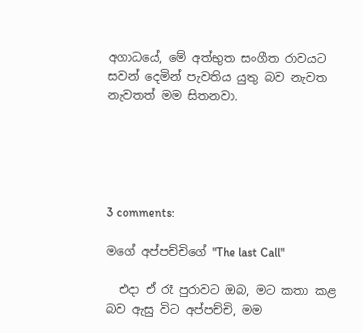අගාධයේ, මේ අත්භුත සංගීත රාවයට සවන් දෙමින් පැවතිය යුතු බව නැවත නැවතත් මම සිතනවා.





3 comments:

මගේ අප්පච්චිගේ "The last Call"

  එදා ඒ රෑ පුරාවට ඔබ, මට කතා කළ බව ඇසු විට අප්පච්චි, මම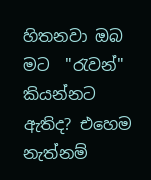හිතනවා ඔබ මට  "රැවන්" කියන්නට ඇතිද? එහෙම නැත්නම්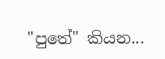"පුතේ" කියන...